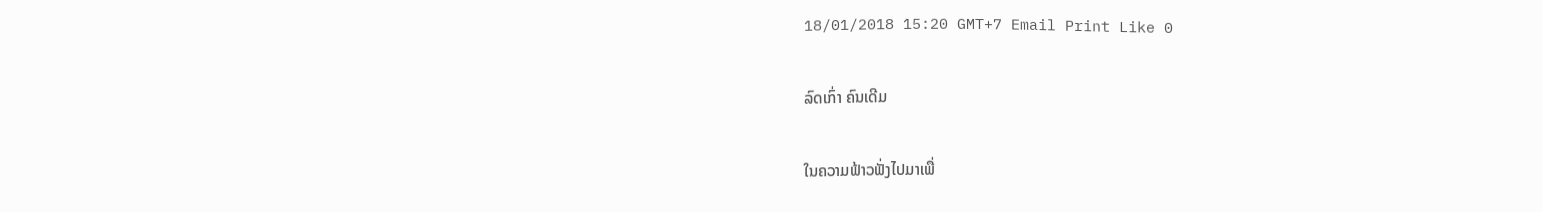18/01/2018 15:20 GMT+7 Email Print Like 0

ລົດເກົ່າ ຄົນເດີມ

ໃນຄວາມຟ້າວຟັ່ງໄປມາເພື່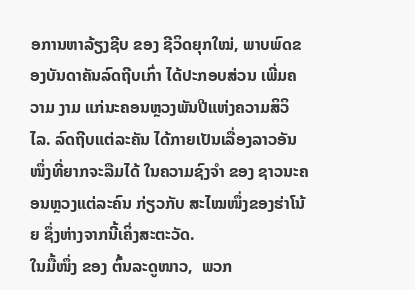ອການຫາລ້ຽງຊີບ ຂອງ ຊີວິດຍຸກໃໝ່, ພາບພົດຂອງບັນດາຄັນລົດຖີບເກົ່າ ໄດ້ປະກອບສ່ວນ ເພີ່ມຄວາມ ງາມ ແກ່ນະຄອນຫຼວງພັນປີແຫ່ງຄວາມສິວິໄລ. ລົດຖີບແຕ່ລະຄັນ ໄດ້ກາຍເປັນເລື່ອງລາວອັນໜຶ່ງທີ່ຍາກຈະລືມໄດ້ ໃນຄວາມຊົງຈຳ ຂອງ ຊາວນະຄອນຫຼວງແຕ່ລະຄົນ ກ່ຽວກັບ ສະໄໝໜຶ່ງຂອງຮ່າໂນ້ຍ ຊຶ່ງຫ່າງຈາກນີ້ເຄິ່ງສະຕະວັດ.
ໃນມື້ໜຶ່ງ ຂອງ ຕົ້ນລະດູໜາວ,  ພວກ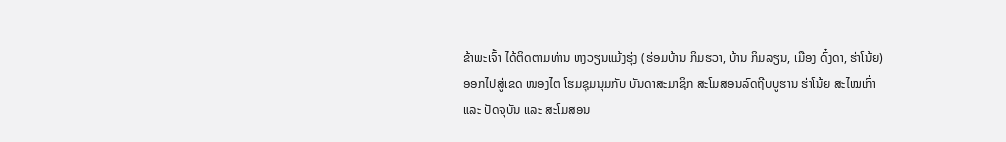ຂ້າພະເຈົ້າ ໄດ້ຕິດຕາມທ່ານ ຫງວຽນແມ້ງຮຸ່ງ (ຮ່ອມບ້ານ ກິມຮວາ, ບ້ານ ກິມລຽນ, ເມືອງ ດົ໋ງດາ, ຮ່າໂນ້ຍ) ອອກໄປສູ່ເຂດ ໜອງໄຕ ໂຮມຊຸມນຸມກັບ ບັນດາສະມາຊິກ ສະໂມສອນລົດຖີບບູຮານ ຮ່າໂນ້ຍ ສະໄໝເກົ່າ ແລະ ປັດຈຸບັນ ແລະ ສະໂມສອນ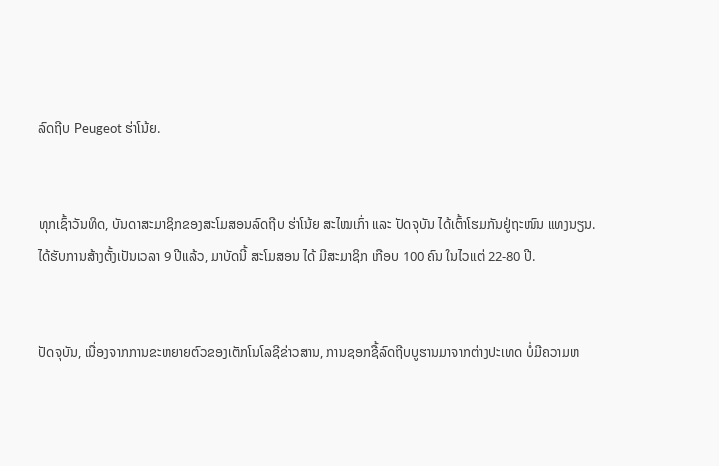ລົດຖີບ Peugeot ຮ່າໂນ້ຍ.


ທຸກເຊົ້າວັນທິດ, ບັນດາສະມາຊິກຂອງສະໂມສອນລົດຖີບ ຮ່າໂນ້ຍ ສະໄໝເກົ່າ ແລະ ປັດຈຸບັນ ໄດ້ເຕົ້າໂຮມກັນຢູ່ຖະໜົນ ແທງນຽນ.
ໄດ້ຮັບການສ້າງຕັ້ງເປັນເວລາ 9 ປີແລ້ວ, ມາບັດນີ້ ສະໂມສອນ ໄດ້ ມີສະມາຊິກ ເກືອບ 100 ຄົນ ໃນໄວແຕ່ 22-80 ປີ.


ປັດຈຸບັນ, ເນື່ອງຈາກການຂະຫຍາຍຕົວຂອງເຕັກໂນໂລຊີຂ່າວສານ, ການຊອກຊື້ລົດຖີບບູຮານມາຈາກຕ່າງປະເທດ ບໍ່ມີຄວາມຫ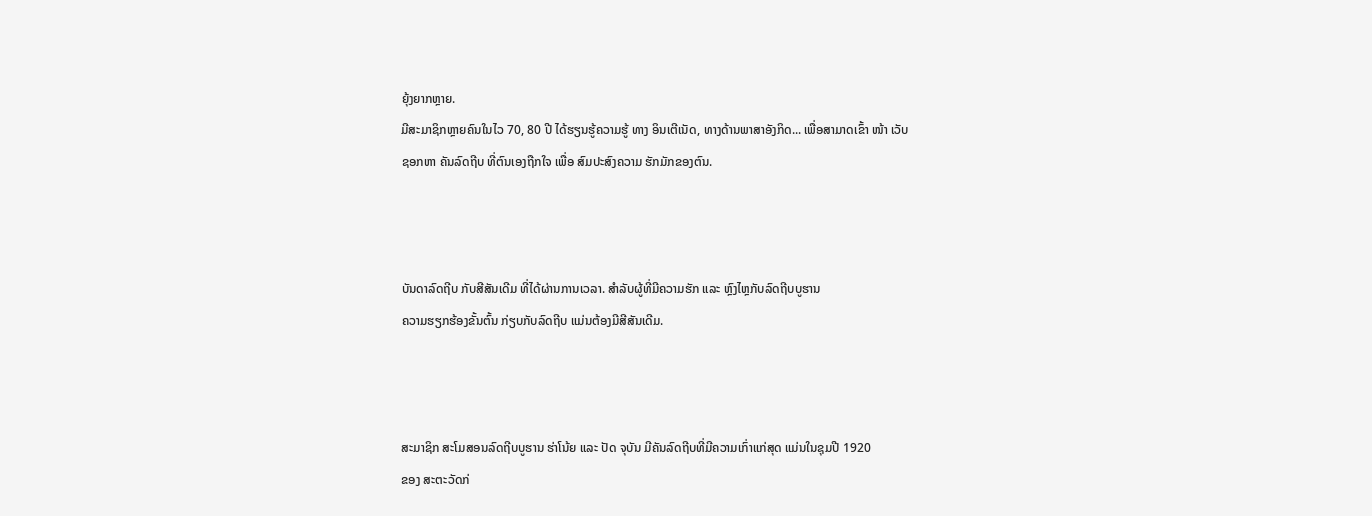ຍຸ້ງຍາກຫຼາຍ.
ມີສະມາຊິກຫຼາຍຄົນໃນໄວ 70, 80 ປີ ໄດ້ຮຽນຮູ້ຄວາມຮູ້ ທາງ ອິນເຕີເນັດ, ທາງດ້ານພາສາອັງກິດ... ເພື່ອສາມາດເຂົ້າ ໜ້າ ເວັບ
ຊອກຫາ ຄັນລົດຖີບ ທີ່ຕົນເອງຖືກໃຈ ເພື່ອ ສົມປະສົງຄວາມ ຮັກມັກຂອງຕົນ.



ບັນດາລົດຖີບ ກັບສີສັນເດີມ ທີ່ໄດ້ຜ່ານການເວລາ. ສຳລັບຜູ້ທີ່ມີຄວາມຮັກ ແລະ ຫຼົງໄຫຼກັບລົດຖີບບູຮານ
ຄວາມຮຽກຮ້ອງຂັ້ນຕົ້ນ ກ່ຽບກັບລົດຖີບ ແມ່ນຕ້ອງມີສີສັນເດີມ.



ສະມາຊິກ ສະໂມສອນລົດຖີບບູຮານ ຮ່າໂນ້ຍ ແລະ ປັດ ຈຸບັນ ມີຄັນລົດຖີບທີ່ມີຄວາມເກົ່າແກ່ສຸດ ແມ່ນໃນຊຸມປີ 1920
ຂອງ ສະຕະວັດກ່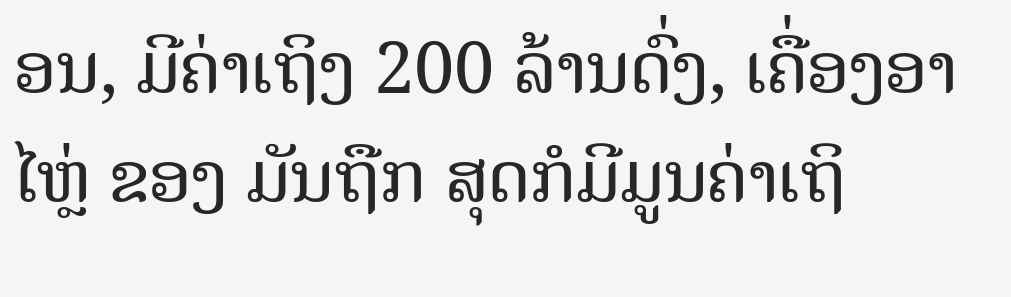ອນ, ມີຄ່າເຖິງ 200 ລ້ານດົ່ງ, ເຄື່ອງອາໄຫຼ່ ຂອງ ມັນຖືກ ສຸດກໍມີມູນຄ່າເຖິ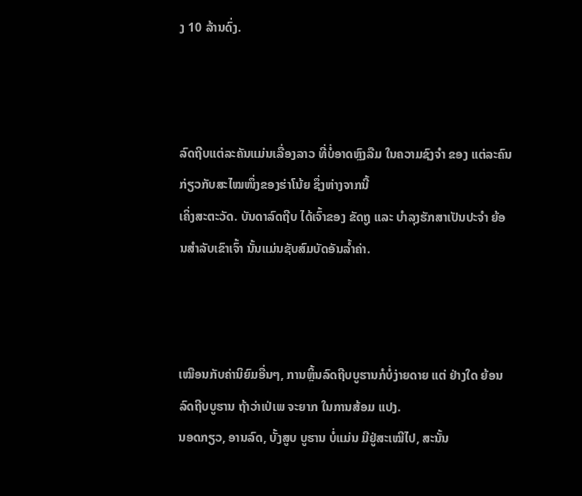ງ 10 ລ້ານດົ່ງ.



ລົດຖີບແຕ່ລະຄັນແມ່ນເລື່ອງລາວ ທີ່ບໍ່ອາດຫຼົງລືມ ໃນຄວາມຊົງຈຳ ຂອງ ແຕ່ລະຄົນ ກ່ຽວກັບສະໄໝໜຶ່ງຂອງຮ່າໂນ້ຍ ຊຶ່ງຫ່າງຈາກນີ້
ເຄິ່ງສະຕະວັດ. ບັນດາລົດຖີບ ໄດ້ເຈົ້າຂອງ ຂັດຖູ ແລະ ບຳລຸງຮັກສາເປັນປະຈຳ ຍ້ອນສຳລັບເຂົາເຈົ້າ ນັ້ນແມ່ນຊັບສົມບັດອັນລ້ຳຄ່າ.



ເໝືອນກັບຄ່ານິຍົມອື່ນໆ, ການຫຼິ້ນລົດຖີບບູຮານກໍບໍ່ງ່າຍດາຍ ແຕ່ ຢ່າງໃດ ຍ້ອນລົດຖີບບູຮານ ຖ້າວ່າເປ່ເພ ຈະຍາກ ໃນການສ້ອມ ແປງ.
ນອດກຽວ, ອານລົດ, ບັ້ງສູບ ບູຮານ ບໍ່ແມ່ນ ມີຢູ່ສະເໝີໄປ, ສະນັ້ນ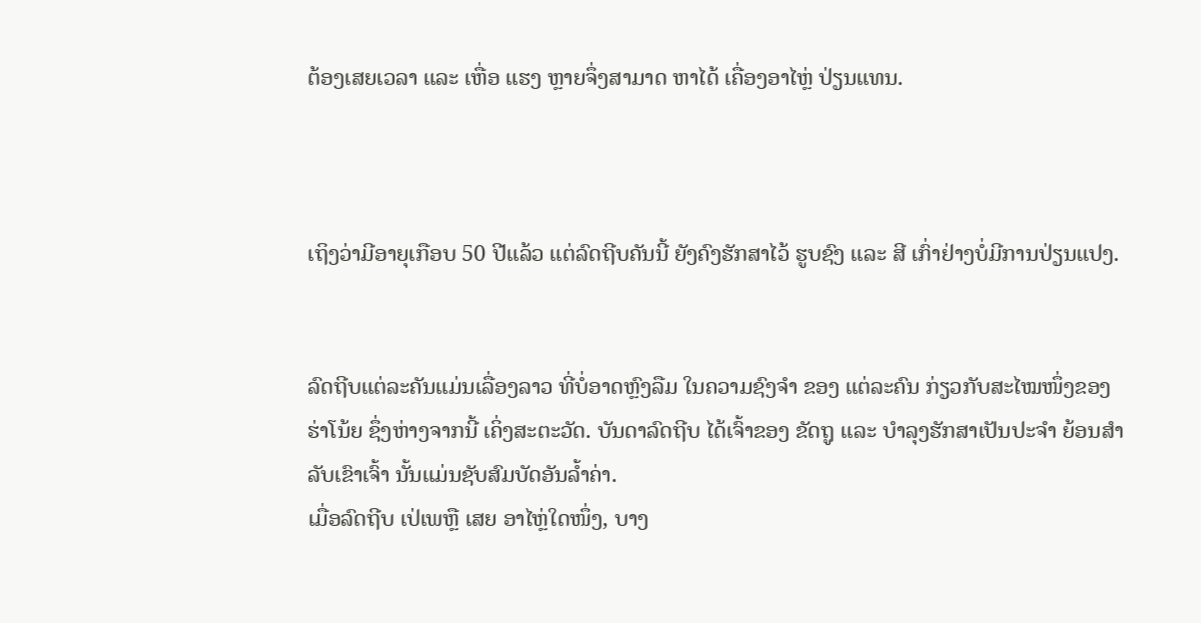ຕ້ອງເສຍເວລາ ແລະ ເຫື່ອ ແຮງ ຫຼາຍຈຶ່ງສາມາດ ຫາໄດ້ ເຄື່ອງອາໄຫຼ່ ປ່ຽນແທນ.



ເຖິງວ່າມີອາຍຸເກືອບ 50 ປີແລ້ວ ແຕ່ລົດຖີບຄັນນີ້ ຍັງຄົງຮັກສາໄວ້ ຮູບຊົງ ແລະ ສີ ເກົ່າຢ່າງບໍ່ມີການປ່ຽນແປງ.


ລົດຖີບແຕ່ລະຄັນແມ່ນເລື່ອງລາວ ທີ່ບໍ່ອາດຫຼົງລືມ ໃນຄວາມຊົງຈຳ ຂອງ ແຕ່ລະຄົນ ກ່ຽວກັບສະໄໝໜຶ່ງຂອງຮ່າໂນ້ຍ ຊຶ່ງຫ່າງຈາກນີ້ ເຄິ່ງສະຕະວັດ. ບັນດາລົດຖີບ ໄດ້ເຈົ້າຂອງ ຂັດຖູ ແລະ ບຳລຸງຮັກສາເປັນປະຈຳ ຍ້ອນສຳລັບເຂົາເຈົ້າ ນັ້ນແມ່ນຊັບສົມບັດອັນລ້ຳຄ່າ.
ເມື່ອລົດຖີບ ເປ່ເພຫຼື ເສຍ ອາໄຫຼ່ໃດໜຶ່ງ, ບາງ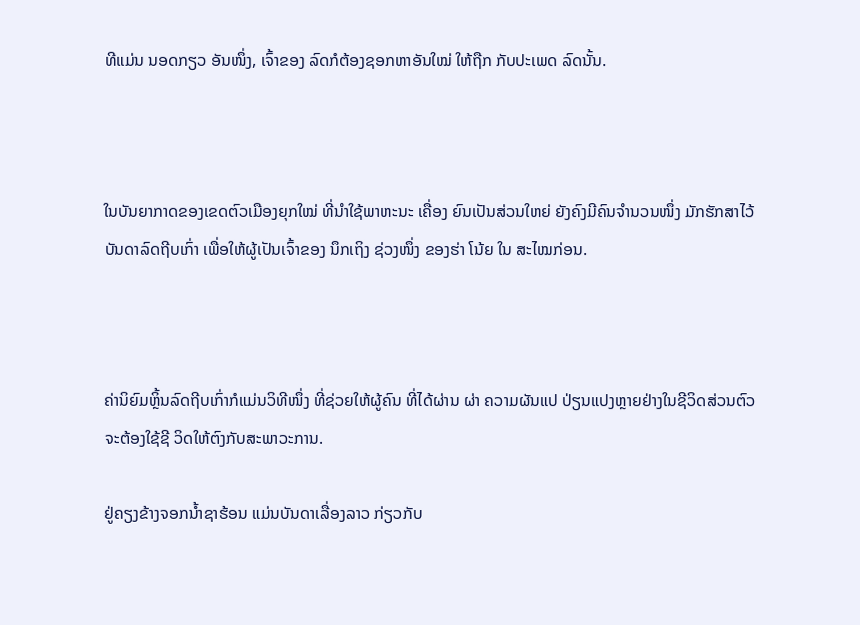ທີແມ່ນ ນອດກຽວ ອັນໜຶ່ງ, ເຈົ້າຂອງ ລົດກໍຕ້ອງຊອກຫາອັນໃໝ່ ໃຫ້ຖືກ ກັບປະເພດ ລົດນັ້ນ.



ໃນບັນຍາກາດຂອງເຂດຕົວເມືອງຍຸກໃໝ່ ທີ່ນຳໃຊ້ພາຫະນະ ເຄື່ອງ ຍົນເປັນສ່ວນໃຫຍ່ ຍັງຄົງມີຄົນຈຳນວນໜຶ່ງ ມັກຮັກສາໄວ້
ບັນດາລົດຖີບເກົ່າ ເພື່ອໃຫ້ຜູ້ເປັນເຈົ້າຂອງ ນຶກເຖິງ ຊ່ວງໜຶ່ງ ຂອງຮ່າ ໂນ້ຍ ໃນ ສະໄໝກ່ອນ.



ຄ່ານິຍົມຫຼິ້ນລົດຖີບເກົ່າກໍແມ່ນວິທີໜຶ່ງ ທີ່ຊ່ວຍໃຫ້ຜູ້ຄົນ ທີ່ໄດ້ຜ່ານ ຜ່າ ຄວາມຜັນແປ ປ່ຽນແປງຫຼາຍຢ່າງໃນຊີວິດສ່ວນຕົວ
ຈະຕ້ອງໃຊ້ຊີ ວິດໃຫ້ຕົງກັບສະພາວະການ.

ຢູ່ຄຽງຂ້າງຈອກນ້ຳຊາຮ້ອນ ແມ່ນບັນດາເລື່ອງລາວ ກ່ຽວກັບ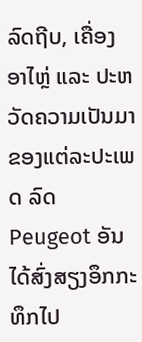ລົດຖີບ, ເຄື່ອງອາໄຫຼ່ ແລະ ປະຫວັດຄວາມເປັນມາ ຂອງແຕ່ລະປະເພດ ລົດ Peugeot ອັນໄດ້ສົ່ງສຽງອຶກກະທຶກໄປ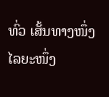ທົ່ວ ເສັ້ນທາງໜຶ່ງ ໄລຍະໜຶ່ງ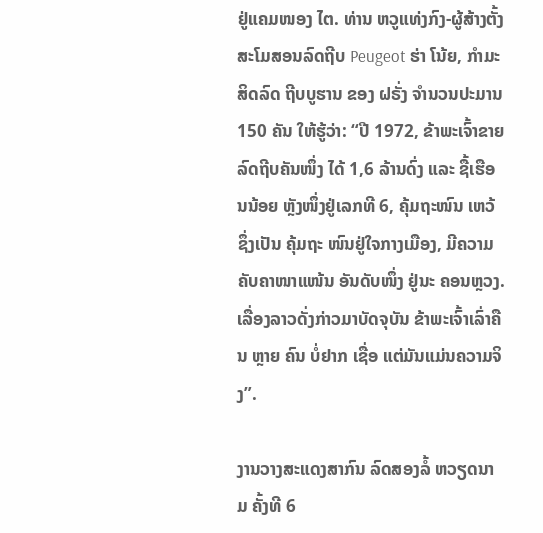ຢູ່ແຄມໜອງ ໄຕ. ທ່ານ ຫວູແທ່ງກົງ-ຜູ້ສ້າງຕັ້ງສະໂມສອນລົດຖີບ Peugeot ຮ່າ ໂນ້ຍ, ກໍາມະ ສິດລົດ ຖີບບູຮານ ຂອງ ຝຣັ່ງ ຈຳນວນປະມານ 150 ຄັນ ໃຫ້ຮູ້ວ່າ: “ປີ 1972, ຂ້າພະເຈົ້າຂາຍລົດຖີບຄັນໜຶ່ງ ໄດ້ 1,6 ລ້ານດົ່ງ ແລະ ຊື້ເຮືອນນ້ອຍ ຫຼັງໜຶ່ງຢູ່ເລກທີ 6, ຄຸ້ມຖະໜົນ ເຫວ້ ຊຶ່ງເປັນ ຄຸ້ມຖະ ໜົນຢູ່ໃຈກາງເມືອງ, ມີຄວາມຄັບຄາໜາແໜ້ນ ອັນດັບໜຶ່ງ ຢູ່ນະ ຄອນຫຼວງ. ເລື່ອງລາວດັ່ງກ່າວມາບັດຈຸບັນ ຂ້າພະເຈົ້າເລົ່າຄືນ ຫຼາຍ ຄົນ ບໍ່ຢາກ ເຊື່ອ ແຕ່ມັນແມ່ນຄວາມຈິງ”.

ງານວາງສະແດງສາກົນ ລົດສອງລໍ້ ຫວຽດນາມ ຄັ້ງທີ 6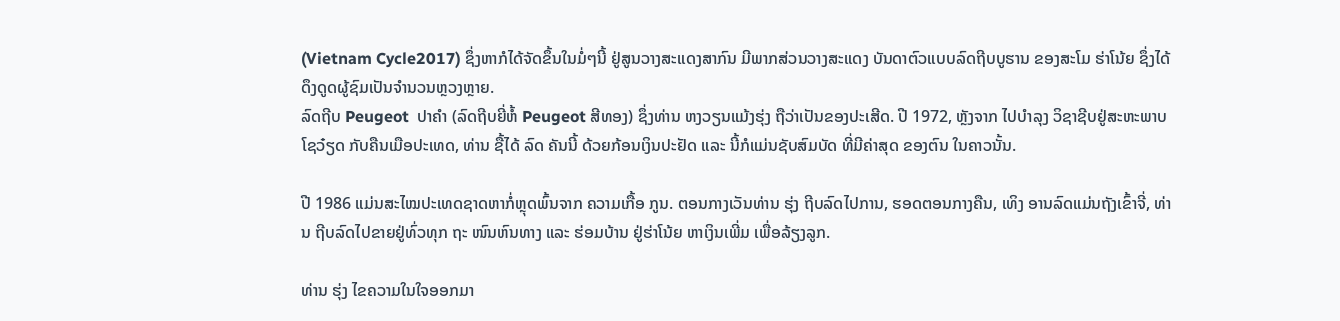(Vietnam Cycle2017) ຊຶ່ງຫາກໍໄດ້ຈັດຂຶ້ນໃນມໍ່ໆນີ້ ຢູ່ສູນວາງສະແດງສາກົນ ມີພາກສ່ວນວາງສະແດງ ບັນດາຕົວແບບລົດຖີບບູຮານ ຂອງສະໂມ ຮ່າໂນ້ຍ ຊຶ່ງໄດ້ດຶງດູດຜູ້ຊົມເປັນຈຳນວນຫຼວງຫຼາຍ.
ລົດຖີບ Peugeot  ປາຄຳ (ລົດຖີບຍີ່ຫໍ້ Peugeot ສີທອງ) ຊຶ່ງທ່ານ ຫງວຽນແມ້ງຮຸ່ງ ຖືວ່າເປັນຂອງປະເສີດ. ປີ 1972, ຫຼັງຈາກ ໄປບຳລຸງ ວິຊາຊີບຢູ່ສະຫະພາບ ໂຊວ໋ຽດ ກັບຄືນເມືອປະເທດ, ທ່ານ ຊື້ໄດ້ ລົດ ຄັນນີ້ ດ້ວຍກ້ອນເງິນປະຢັດ ແລະ ນີ້ກໍແມ່ນຊັບສົມບັດ ທີ່ມີຄ່າສຸດ ຂອງຕົນ ໃນຄາວນັ້ນ.

ປີ 1986 ແມ່ນສະໄໝປະເທດຊາດຫາກໍ່ຫຼຸດພົ້ນຈາກ ຄວາມເກື້ອ ກູນ. ຕອນກາງເວັນທ່ານ ຮຸ່ງ ຖີບລົດໄປການ, ຮອດຕອນກາງຄືນ, ເທິງ ອານລົດແມ່ນຖັງເຂົ້າຈີ່, ທ່ານ ຖີບລົດໄປຂາຍຢູ່ທົ່ວທຸກ ຖະ ໜົນຫົນທາງ ແລະ ຮ່ອມບ້ານ ຢູ່ຮ່າໂນ້ຍ ຫາເງິນເພີ່ມ ເພື່ອລ້ຽງລູກ.

ທ່ານ ຮຸ່ງ ໄຂຄວາມໃນໃຈອອກມາ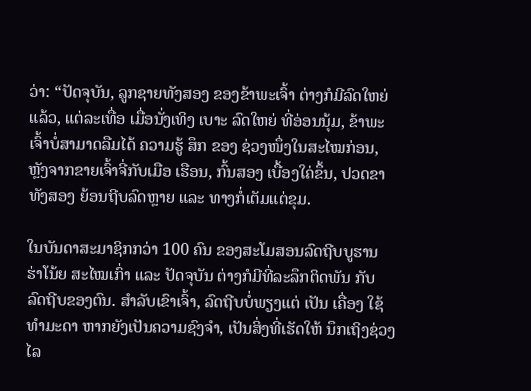ວ່າ: “ປັດຈຸບັນ, ລູກຊາຍທັງສອງ ຂອງຂ້າພະເຈົ້າ ຕ່າງກໍມີລົດໃຫຍ່ແລ້ວ, ແຕ່ລະເທື່ອ ເມື່ອນັ່ງເທິງ ເບາະ ລົດໃຫຍ່ ທີ່ອ່ອນນຸ້ມ, ຂ້າພະເຈົ້າບໍ່ສາມາດລືມໄດ້ ຄວາມຮູ້ ສຶກ ຂອງ ຊ່ວງໜຶ່ງໃນສະໄໝກ່ອນ, ຫຼັງຈາກຂາຍເຈົ້າຈີ່ກັບເມືອ ເຮືອນ, ກົ້ນສອງ ເບື້ອງໃຄ່ຂຶ້ນ, ປວດຂາທັງສອງ ຍ້ອນຖີບລົດຫຼາຍ ແລະ ທາງກໍ່ເຕັມແຕ່ຂຸມ.

ໃນບັນດາສະມາຊິກກວ່າ 100 ຄົນ ຂອງສະໂມສອນລົດຖີບບູຮານ ຮ່າໂນ້ຍ ສະໄໝເກົ່າ ແລະ ປັດຈຸບັນ ຕ່າງກໍມີທີ່ລະລຶກຕິດພັນ ກັບ ລົດຖີບຂອງຕົນ. ສຳລັບເຂົາເຈົ້າ, ລົດຖີບບໍ່ພຽງແຕ່ ເປັນ ເຄື່ອງ ໃຊ້ ທຳມະດາ ຫາກຍັງເປັນຄວາມຊົງຈຳ, ເປັນສິ່ງທີ່ເຮັດໃຫ້ ນຶກເຖິງຊ່ວງ ໄລ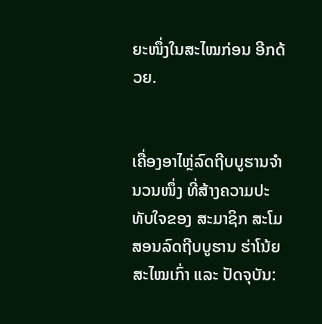ຍະໜຶ່ງໃນສະໄໝກ່ອນ ອີກດ້ວຍ.


ເຄື່ອງອາໄຫຼ່ລົດຖີບບູຮານຈຳນວນໜຶ່ງ ທີ່ສ້າງຄວາມປະທັບໃຈຂອງ ສະມາຊິກ ສະໂມສອນລົດຖີບບູຮານ ຮ່າໂນ້ຍ ສະໄໝເກົ່າ ແລະ ປັດຈຸບັນ: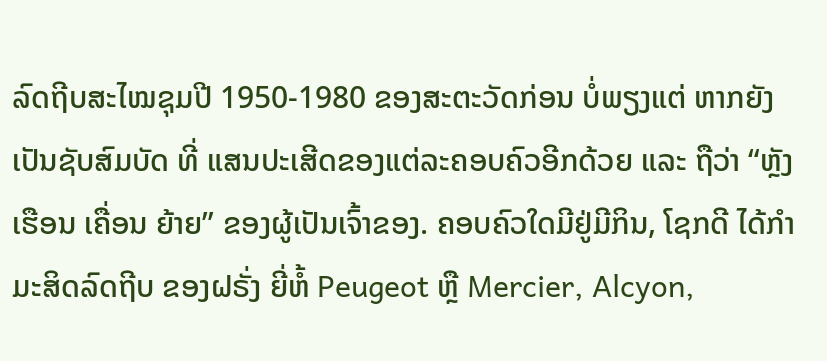ລົດຖີບສະໄໝຊຸມປີ 1950-1980 ຂອງສະຕະວັດກ່ອນ ບໍ່ພຽງແຕ່ ຫາກຍັງເປັນຊັບສົມບັດ ທີ່ ແສນປະເສີດຂອງແຕ່ລະຄອບຄົວອີກດ້ວຍ ແລະ ຖືວ່າ “ຫຼັງເຮືອນ ເຄື່ອນ ຍ້າຍ” ຂອງຜູ້ເປັນເຈົ້າຂອງ. ຄອບຄົວໃດມີຢູ່ມີກິນ, ໂຊກດີ ໄດ້ກຳມະສິດລົດຖີບ ຂອງຝຣັ່ງ ຍີ່ຫໍ້ Peugeot ຫຼື Mercier, Alcyon,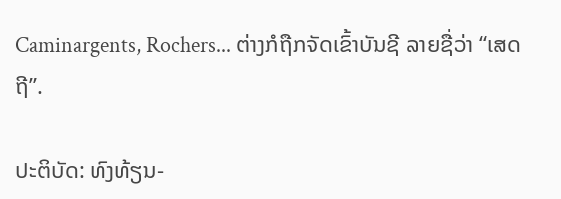Caminargents, Rochers... ຕ່າງກໍຖືກຈັດເຂົ້າບັນຊີ ລາຍຊື່ວ່າ “ເສດຖີ”.

ປະຕິບັດ: ທົງທ້ຽນ-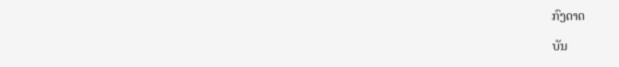ກົງດາດ

ບັນ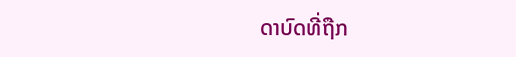ດາບົດທີ່ຖືກ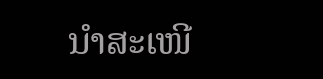ນຳສະເໜີ